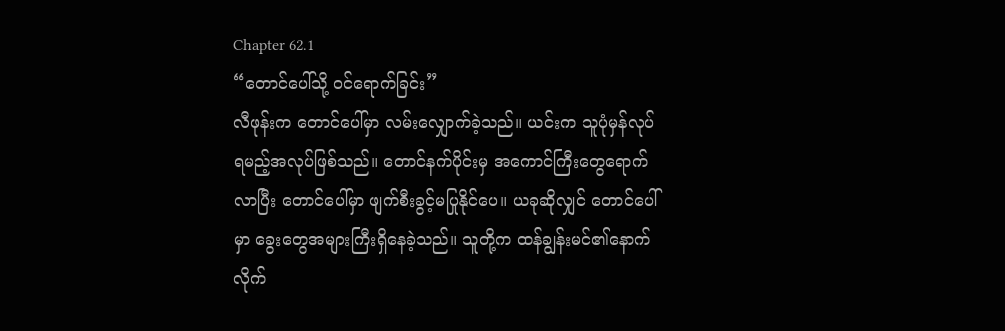Chapter 62.1
“တောင်ပေါ်သို့ ဝင်ရောက်ခြင်း”
လီဖုန်းက တောင်ပေါ်မှာ လမ်းလျှောက်ခဲ့သည်။ ယင်းက သူပုံမှန်လုပ်ရမည့်အလုပ်ဖြစ်သည်။ တောင်နက်ပိုင်းမှ အကောင်ကြီးတွေရောက်လာပြီး တောင်ပေါ်မှာ ဖျက်စီးခွင့်မပြုနိုင်ပေ။ ယခုဆိုလျှင် တောင်ပေါ်မှာ ခွေးတွေအများကြီးရှိနေခဲ့သည်။ သူတို့က ထန်ချွန်းမင်၏နောက်လိုက်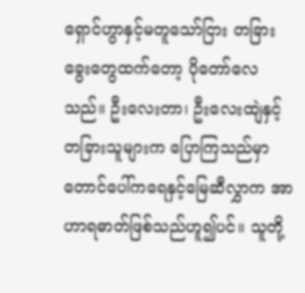ရှောင်ဟွာနှင့်မတူသော်ငြား တခြားခွေးတွေထက်တော့ ပိုတော်လေသည်။ ဦးလေးတာ၊ ဦးလေးထျဲနှင့် တခြားသူများက ပြောကြသည်မှာ တောင်ပေါ်ကရေနှင့်မြေဆီလွှာက အာဟာရဓာတ်ဖြစ်သည်ဟူ၍ပင်။ သူတို့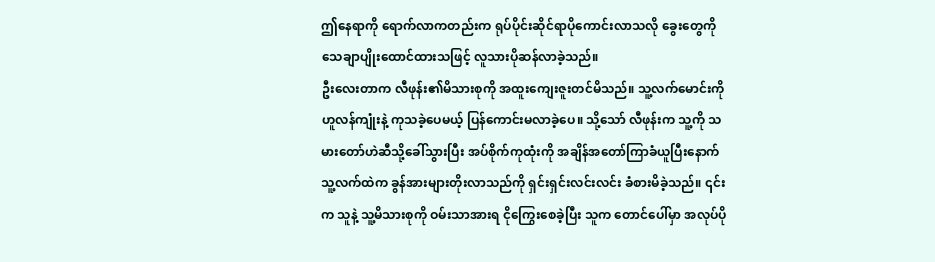ဤနေရာကို ရောက်လာကတည်းက ရုပ်ပိုင်းဆိုင်ရာပိုကောင်းလာသလို ခွေးတွေကို သေချာပျိုးထောင်ထားသဖြင့် လူသားပိုဆန်လာခဲ့သည်။
ဦးလေးတာက လီဖုန်း၏မိသားစုကို အထူးကျေးဇူးတင်မိသည်။ သူ့လက်မောင်းကို ဟူလန်ကျုံးနဲ့ ကုသခဲ့ပေမယ့် ပြန်ကောင်းမလာခဲ့ပေ။ သို့သော် လီဖုန်းက သူ့ကို သမားတော်ဟဲဆီသို့ခေါ်သွားပြီး အပ်စိုက်ကုထုံးကို အချိန်အတော်ကြာခံယူပြီးနောက် သူ့လက်ထဲက ခွန်အားများတိုးလာသည်ကို ရှင်းရှင်းလင်းလင်း ခံစားမိခဲ့သည်။ ၎င်းက သူနဲ့ သူ့မိသားစုကို ဝမ်းသာအားရ ငိုကြွေးစေခဲ့ပြီး သူက တောင်ပေါ်မှာ အလုပ်ပို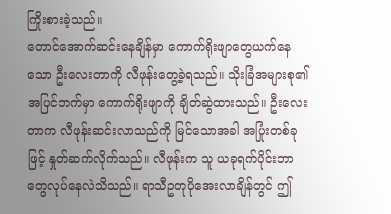ကြိုးစားခဲ့သည်။
တောင်အောက်ဆင်းနေချိန်မှာ ကောက်ရိုးဖျာတွေယက်နေသော ဦးလေးတာကို လီဖုန်းတွေ့ခဲ့ရသည်။ သိုးခြံအများစု၏အပြင်ဘက်မှာ ကောက်ရိုးဖျာကို ချိတ်ဆွဲထားသည်။ ဦးလေးတာက လီဖုန်းဆင်းလာသည်ကို မြင်သောအခါ အပြုံးတစ်ခုဖြင့် နှုတ်ဆက်လိုက်သည်။ လီဖုန်းက သူ ယခုရက်ပိုင်းဘာတွေလုပ်နေလဲသိသည်။ ရာသီဥတုပိုအေးလာချိန်တွင် ဤ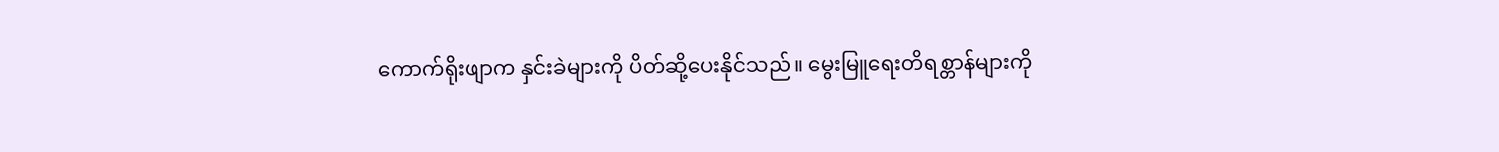ကောက်ရိုးဖျာက နှင်းခဲများကို ပိတ်ဆို့ပေးနိုင်သည်။ မွေးမြူရေးတိရစ္တာန်များကို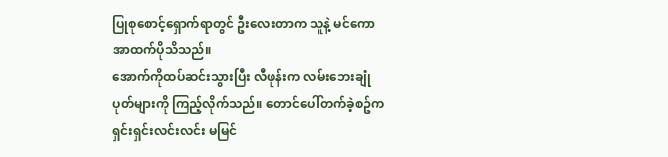ပြုစုစောင့်ရှောက်ရာတွင် ဦးလေးတာက သူနဲ့ မင်ကောအာထက်ပိုသိသည်။
အောက်ကိုထပ်ဆင်းသွားပြီး လီဖုန်းက လမ်းဘေးချုံပုတ်များကို ကြည့်လိုက်သည်။ တောင်ပေါ်တက်ခဲ့စဥ်က ရှင်းရှင်းလင်းလင်း မမြင်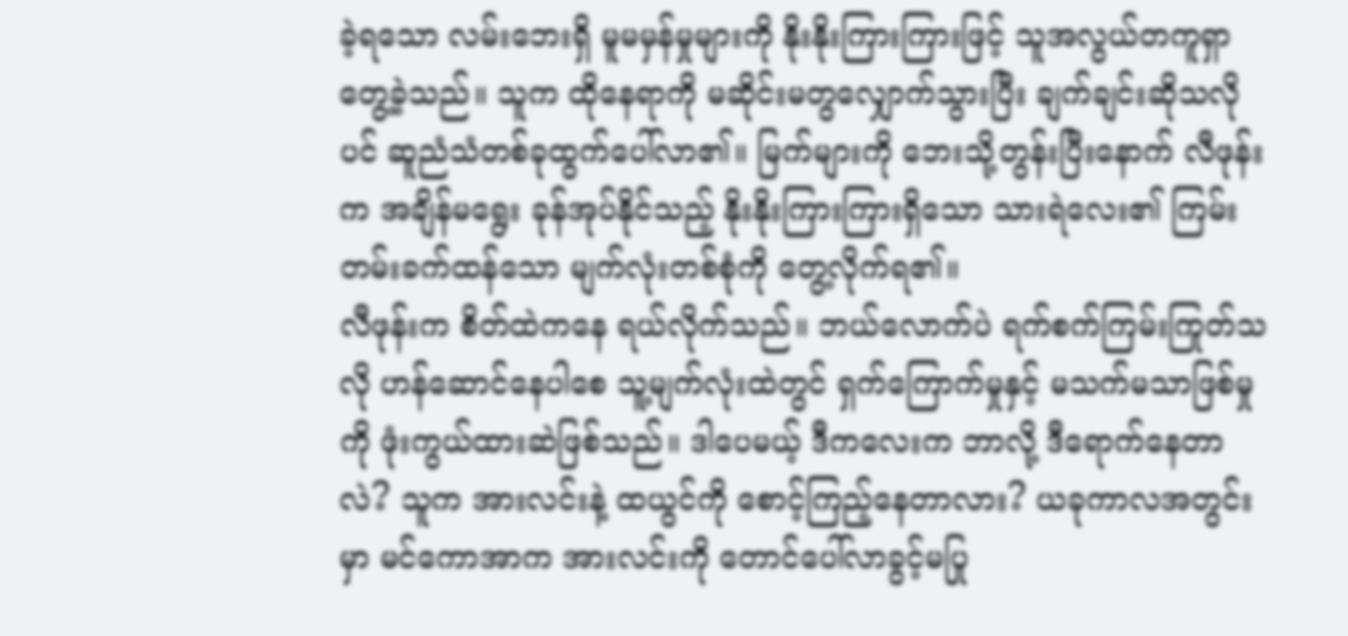ခဲ့ရသော လမ်းဘေးရှိ မူမမှန်မှုများကို နိုးနိုးကြားကြားဖြင့် သူအလွယ်တကူရှာတွေ့ခဲ့သည်။ သူက ထိုနေရာကို မဆိုင်းမတွလျှောက်သွားပြီး ချက်ချင်းဆိုသလိုပင် ဆူညံသံတစ်ခုထွက်ပေါ်လာ၏။ မြက်များကို ဘေးသို့တွန်းပြီးနောက် လီဖုန်းက အချိန်မရွေး ခုန်အုပ်နိုင်သည့် နိုးနိုးကြားကြားရှိသော သားရဲလေး၏ ကြမ်းတမ်းခက်ထန်သော မျက်လုံးတစ်စုံကို တွေ့လိုက်ရ၏။
လီဖုန်းက စိတ်ထဲကနေ ရယ်လိုက်သည်။ ဘယ်လောက်ပဲ ရက်စက်ကြမ်းကြုတ်သလို ဟန်ဆောင်နေပါစေ သူ့မျက်လုံးထဲတွင် ရှက်ကြောက်မှုနှင့် မသက်မသာဖြစ်မှုကို ဖုံးကွယ်ထားဆဲဖြစ်သည်။ ဒါပေမယ့် ဒီကလေးက ဘာလို့ ဒီရောက်နေတာလဲ? သူက အားလင်းနဲ့ ထယွင်ကို စောင့်ကြည့်နေတာလား? ယခုကာလအတွင်းမှာ မင်ကောအာက အားလင်းကို တောင်ပေါ်လာခွင့်မပြု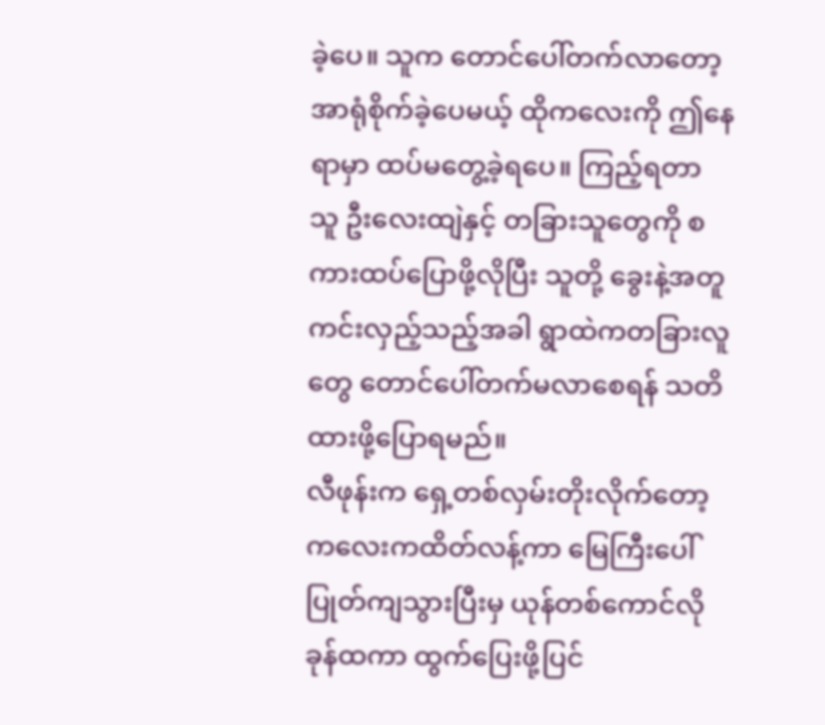ခဲ့ပေ။ သူက တောင်ပေါ်တက်လာတော့ အာရုံစိုက်ခဲ့ပေမယ့် ထိုကလေးကို ဤနေရာမှာ ထပ်မတွေ့ခဲ့ရပေ။ ကြည့်ရတာ သူ ဦးလေးထျဲနှင့် တခြားသူတွေကို စကားထပ်ပြောဖို့လိုပြီး သူတို့ ခွေးနဲ့အတူ ကင်းလှည့်သည့်အခါ ရွာထဲကတခြားလူတွေ တောင်ပေါ်တက်မလာစေရန် သတိထားဖို့ပြောရမည်။
လီဖုန်းက ရှေ့တစ်လှမ်းတိုးလိုက်တော့ ကလေးကထိတ်လန့်ကာ မြေကြီးပေါ်ပြုတ်ကျသွားပြီးမှ ယုန်တစ်ကောင်လို ခုန်ထကာ ထွက်ပြေးဖို့ပြင်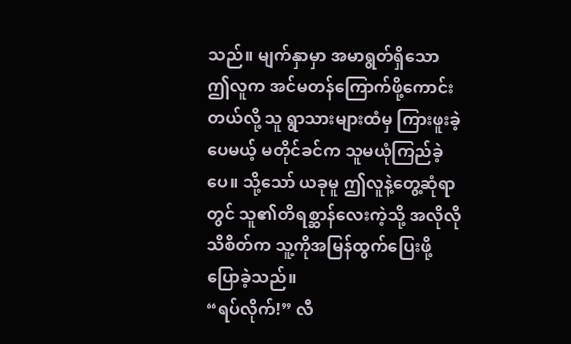သည်။ မျက်နှာမှာ အမာရွတ်ရှိသော ဤလူက အင်မတန်ကြောက်ဖို့ကောင်းတယ်လို့ သူ ရွာသားများထံမှ ကြားဖူးခဲ့ပေမယ့် မတိုင်ခင်က သူမယုံကြည်ခဲ့ပေ။ သို့သော် ယခုမူ ဤလူနဲ့တွေ့ဆုံရာတွင် သူ၏တိရစ္ဆာန်လေးကဲ့သို့ အလိုလိုသိစိတ်က သူ့ကိုအမြန်ထွက်ပြေးဖို့ ပြောခဲ့သည်။
“ရပ်လိုက်!” လီ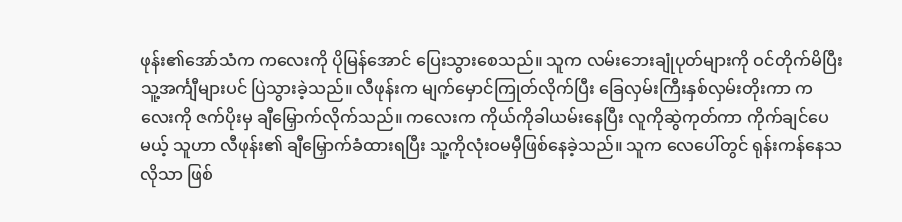ဖုန်း၏အော်သံက ကလေးကို ပိုမြန်အောင် ပြေးသွားစေသည်။ သူက လမ်းဘေးချုံပုတ်များကို ဝင်တိုက်မိပြီး သူ့အင်္ကျီများပင် ပြဲသွားခဲ့သည်။ လီဖုန်းက မျက်မှောင်ကြုတ်လိုက်ပြီး ခြေလှမ်းကြီးနှစ်လှမ်းတိုးကာ ကလေးကို ဇက်ပိုးမှ ချီမြှောက်လိုက်သည်။ ကလေးက ကိုယ်ကိုခါယမ်းနေပြီး လူကိုဆွဲကုတ်ကာ ကိုက်ချင်ပေမယ့် သူဟာ လီဖုန်း၏ ချီမြှောက်ခံထားရပြီး သူ့ကိုလုံးဝမမှီဖြစ်နေခဲ့သည်။ သူက လေပေါ်တွင် ရုန်းကန်နေသလိုသာ ဖြစ်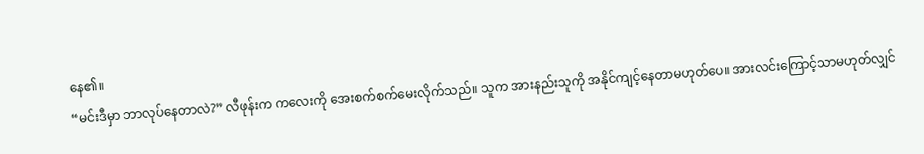နေ၏။
“မင်းဒီမှာ ဘာလုပ်နေတာလဲ?” လီဖုန်းက ကလေးကို အေးစက်စက်မေးလိုက်သည်။ သူက အားနည်းသူကို အနိုင်ကျင့်နေတာမဟုတ်ပေ။ အားလင်းကြောင့်သာမဟုတ်လျှင်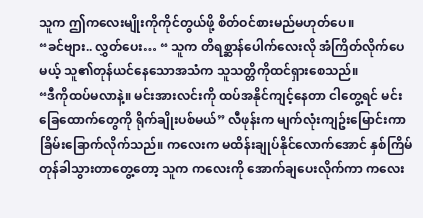သူက ဤကလေးမျိုးကိုကိုင်တွယ်ဖို့ စိတ်ဝင်စားမည်မဟုတ်ပေ။
“ခင်ဗျား.. လွှတ်ပေး… “ သူက တိရစ္ဆာန်ပေါက်လေးလို အံကြိတ်လိုက်ပေမယ့် သူ၏တုန်ယင်နေသောအသံက သူသတ္တိကိုထင်ရှားစေသည်။
“ဒီကိုထပ်မလာနဲ့။ မင်းအားလင်းကို ထပ်အနိုင်ကျင့်နေတာ ငါတွေ့ရင် မင်းခြေထောက်တွေကို ရိုက်ချိုးပစ်မယ်” လီဖုန်းက မျက်လုံးကျဥ်းမြောင်းကာ ခြိမ်းခြောက်လိုက်သည်။ ကလေးက မထိန်းချုပ်နိုင်လောက်အောင် နှစ်ကြိမ်တုန်ခါသွားတာတွေ့တော့ သူက ကလေးကို အောက်ချပေးလိုက်ကာ ကလေး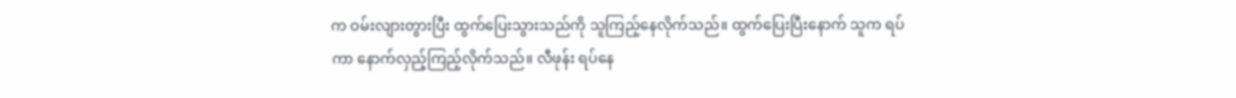က ဝမ်းလျားတွားပြီး ထွက်ပြေးသွားသည်ကို သူကြည့်နေလိုက်သည်။ ထွက်ပြေးပြီးနောက် သူက ရပ်ကာ နောက်လှည့်ကြည့်လိုက်သည်။ လီဖုန်း ရပ်နေ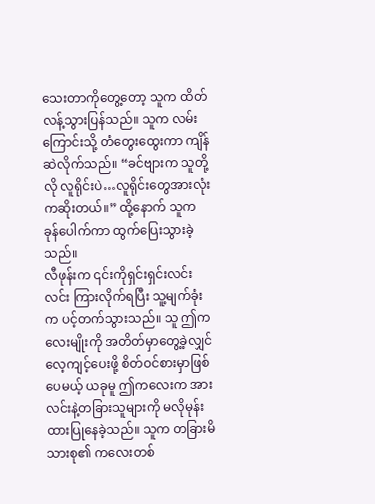သေးတာကိုတွေ့တော့ သူက ထိတ်လန့်သွားပြန်သည်။ သူက လမ်းကြောင်းသို့ တံတွေးထွေးကာ ကျိန်ဆဲလိုက်သည်။ “ခင်ဗျားက သူတို့လို လူရိုင်းပဲ…လူရိုင်းတွေအားလုံးကဆိုးတယ်။” ထို့နောက် သူက ခုန်ပေါက်ကာ ထွက်ပြေးသွားခဲ့သည်။
လီဖုန်းက ၎င်းကိုရှင်းရှင်းလင်းလင်း ကြားလိုက်ရပြီး သူ့မျက်ခုံးက ပင့်တက်သွားသည်။ သူ ဤကလေးမျိုးကို အတိတ်မှာတွေ့ခဲ့လျှင် လေ့ကျင့်ပေးဖို့ စိတ်ဝင်စားမှာဖြစ်ပေမယ့် ယခုမူ ဤကလေးက အားလင်းနဲ့တခြားသူများကို မလိုမုန်းထားပြုနေခဲ့သည်။ သူက တခြားမိသားစု၏ ကလေးတစ်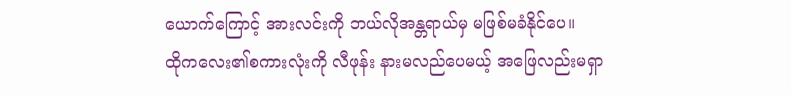ယောက်ကြောင့် အားလင်းကို ဘယ်လိုအန္တရာယ်မှ မဖြစ်မခံနိုင်ပေ။
ထိုကလေး၏စကားလုံးကို လီဖုန်း နားမလည်ပေမယ့် အဖြေလည်းမရှာ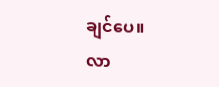ချင်ပေ။
လာ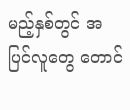မည့်နှစ်တွင် အပြင်လူတွေ တောင်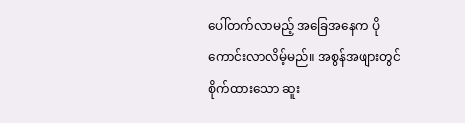ပေါ်တက်လာမည့် အခြေအနေက ပိုကောင်းလာလိမ့်မည်။ အစွန်အဖျားတွင် စိုက်ထားသော ဆူး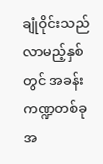ချုံဝိုင်းသည် လာမည့်နှစ်တွင် အခန်းကဏ္ဍတစ်ခုအ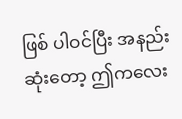ဖြစ် ပါဝင်ပြီး အနည်းဆုံးတော့ ဤကလေး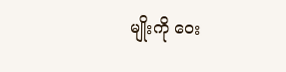မျိုးကို ဝေး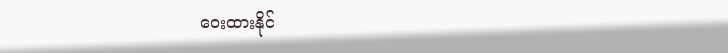ဝေးထားနိုင်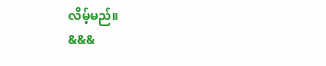လိမ့်မည်။
&&&